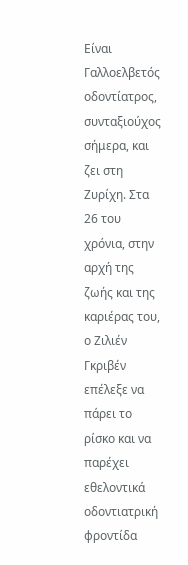Είναι Γαλλοελβετός οδοντίατρος, συνταξιούχος σήμερα, και ζει στη Ζυρίχη. Στα 26 του χρόνια, στην αρχή της ζωής και της καριέρας του, ο Ζιλιέν Γκριβέν επέλεξε να πάρει το ρίσκο και να παρέχει εθελοντικά οδοντιατρική φροντίδα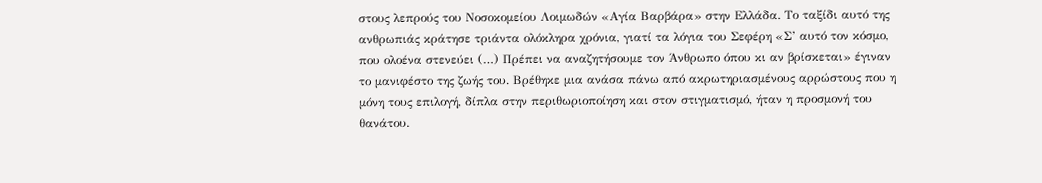στους λεπρούς του Νοσοκομείου Λοιμωδών «Αγία Βαρβάρα» στην Ελλάδα. Το ταξίδι αυτό της ανθρωπιάς κράτησε τριάντα ολόκληρα χρόνια, γιατί τα λόγια του Σεφέρη «Σ’ αυτό τον κόσμο, που ολοένα στενεύει (…) Πρέπει να αναζητήσουμε τον Άνθρωπο όπου κι αν βρίσκεται» έγιναν το μανιφέστο της ζωής του. Βρέθηκε μια ανάσα πάνω από ακρωτηριασμένους αρρώστους που η μόνη τους επιλογή, δίπλα στην περιθωριοποίηση και στον στιγματισμό, ήταν η προσμονή του θανάτου.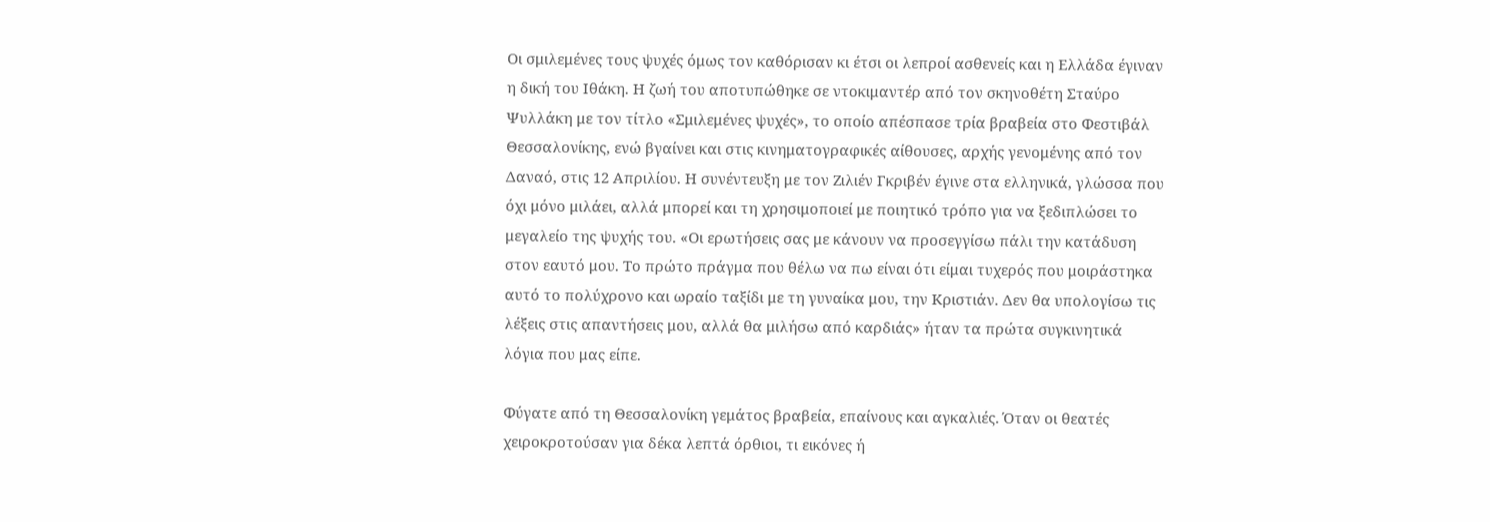Οι σμιλεμένες τους ψυχές όμως τον καθόρισαν κι έτσι οι λεπροί ασθενείς και η Ελλάδα έγιναν η δική του Ιθάκη. Η ζωή του αποτυπώθηκε σε ντοκιμαντέρ από τον σκηνοθέτη Σταύρο Ψυλλάκη με τον τίτλο «Σμιλεμένες ψυχές», το οποίο απέσπασε τρία βραβεία στο Φεστιβάλ Θεσσαλονίκης, ενώ βγαίνει και στις κινηματογραφικές αίθουσες, αρχής γενομένης από τον Δαναό, στις 12 Απριλίου. Η συνέντευξη με τον Ζιλιέν Γκριβέν έγινε στα ελληνικά, γλώσσα που όχι μόνο μιλάει, αλλά μπορεί και τη χρησιμοποιεί με ποιητικό τρόπο για να ξεδιπλώσει το μεγαλείο της ψυχής του. «Οι ερωτήσεις σας με κάνουν να προσεγγίσω πάλι την κατάδυση στον εαυτό μου. Το πρώτο πράγμα που θέλω να πω είναι ότι είμαι τυχερός που μοιράστηκα αυτό το πολύχρονο και ωραίο ταξίδι με τη γυναίκα μου, την Κριστιάν. Δεν θα υπολογίσω τις λέξεις στις απαντήσεις μου, αλλά θα μιλήσω από καρδιάς» ήταν τα πρώτα συγκινητικά λόγια που μας είπε.

Φύγατε από τη Θεσσαλονίκη γεμάτος βραβεία, επαίνους και αγκαλιές. Όταν οι θεατές χειροκροτούσαν για δέκα λεπτά όρθιοι, τι εικόνες ή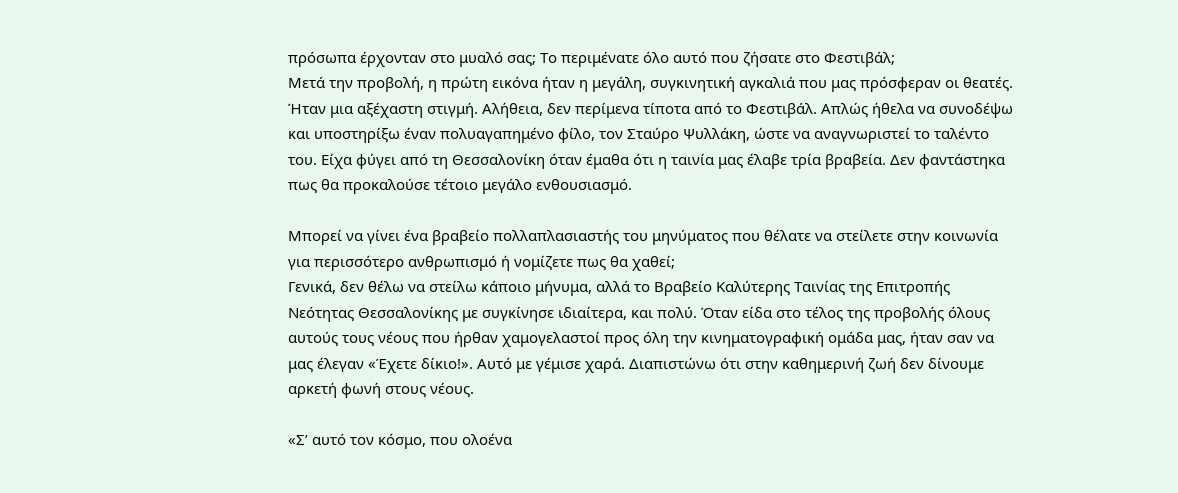πρόσωπα έρχονταν στο μυαλό σας; Το περιμένατε όλο αυτό που ζήσατε στο Φεστιβάλ;
Μετά την προβολή, η πρώτη εικόνα ήταν η μεγάλη, συγκινητική αγκαλιά που μας πρόσφεραν οι θεατές. Ήταν μια αξέχαστη στιγμή. Αλήθεια, δεν περίμενα τίποτα από το Φεστιβάλ. Απλώς ήθελα να συνοδέψω και υποστηρίξω έναν πολυαγαπημένο φίλο, τον Σταύρο Ψυλλάκη, ώστε να αναγνωριστεί το ταλέντο του. Είχα φύγει από τη Θεσσαλονίκη όταν έμαθα ότι η ταινία μας έλαβε τρία βραβεία. Δεν φαντάστηκα πως θα προκαλούσε τέτοιο μεγάλο ενθουσιασμό.

Μπορεί να γίνει ένα βραβείο πολλαπλασιαστής του μηνύματος που θέλατε να στείλετε στην κοινωνία για περισσότερο ανθρωπισμό ή νομίζετε πως θα χαθεί;
Γενικά, δεν θέλω να στείλω κάποιο μήνυμα, αλλά το Βραβείο Καλύτερης Ταινίας της Επιτροπής Νεότητας Θεσσαλονίκης με συγκίνησε ιδιαίτερα, και πολύ. Όταν είδα στο τέλος της προβολής όλους αυτούς τους νέους που ήρθαν χαμογελαστοί προς όλη την κινηματογραφική ομάδα μας, ήταν σαν να μας έλεγαν «Έχετε δίκιο!». Αυτό με γέμισε χαρά. Διαπιστώνω ότι στην καθημερινή ζωή δεν δίνουμε αρκετή φωνή στους νέους.

«Σ’ αυτό τον κόσμο, που ολοένα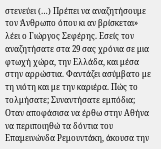στενεύει (…) Πρέπει να αναζητήσουμε τον Άνθρωπο όπου κι αν βρίσκεται» λέει ο Γιώργος Σεφέρης. Εσείς τον αναζητήσατε στα 29 σας χρόνια σε μια φτωχή χώρα, την Ελλάδα, και μέσα στην αρρώστια. Φαντάζει ασύμβατο με τη νιότη και με την καριέρα. Πώς το τολμήσατε; Συναντήσατε εμπόδια;
Οταν αποφάσισα να έρθω στην Αθήνα να περιποιηθώ τα δόντια του Επαμεινώνδα Ρεμουντάκη, άκουσα την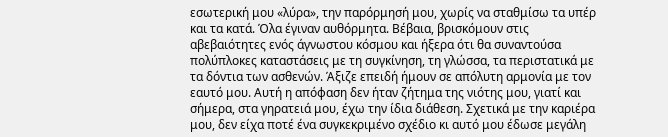εσωτερική μου «λύρα», την παρόρμησή μου, χωρίς να σταθμίσω τα υπέρ και τα κατά. Όλα έγιναν αυθόρμητα. Βέβαια, βρισκόμουν στις αβεβαιότητες ενός άγνωστου κόσμου και ήξερα ότι θα συναντούσα πολύπλοκες καταστάσεις με τη συγκίνηση, τη γλώσσα, τα περιστατικά με τα δόντια των ασθενών. Άξιζε επειδή ήμουν σε απόλυτη αρμονία με τον εαυτό μου. Αυτή η απόφαση δεν ήταν ζήτημα της νιότης μου, γιατί και σήμερα, στα γηρατειά μου, έχω την ίδια διάθεση. Σχετικά με την καριέρα μου, δεν είχα ποτέ ένα συγκεκριμένο σχέδιο κι αυτό μου έδωσε μεγάλη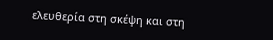ελευθερία στη σκέψη και στη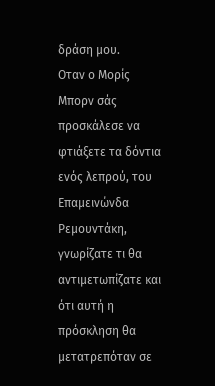δράση μου.
Οταν ο Μορίς Μπορν σάς προσκάλεσε να φτιάξετε τα δόντια ενός λεπρού, του Επαμεινώνδα Ρεμουντάκη, γνωρίζατε τι θα αντιμετωπίζατε και ότι αυτή η πρόσκληση θα μετατρεπόταν σε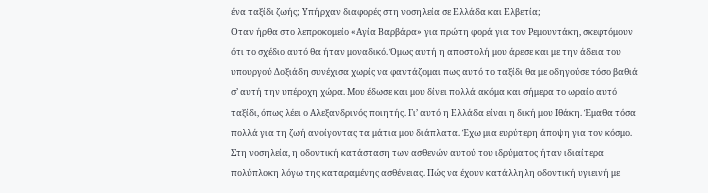ένα ταξίδι ζωής; Υπήρχαν διαφορές στη νοσηλεία σε Ελλάδα και Ελβετία;
Οταν ήρθα στο λεπροκομείο «Αγία Βαρβάρα» για πρώτη φορά για τον Ρεμουντάκη, σκεφτόμουν ότι το σχέδιο αυτό θα ήταν μοναδικό. Όμως αυτή η αποστολή μου άρεσε και με την άδεια του υπουργού Δοξιάδη συνέχισα χωρίς να φαντάζομαι πως αυτό το ταξίδι θα με οδηγούσε τόσο βαθιά σ’ αυτή την υπέροχη χώρα. Μου έδωσε και μου δίνει πολλά ακόμα και σήμερα το ωραίο αυτό ταξίδι, όπως λέει ο Αλεξανδρινός ποιητής. Γι’ αυτό η Ελλάδα είναι η δική μου Ιθάκη. Έμαθα τόσα πολλά για τη ζωή ανοίγοντας τα μάτια μου διάπλατα. Έχω μια ευρύτερη άποψη για τον κόσμο. Στη νοσηλεία, η οδοντική κατάσταση των ασθενών αυτού του ιδρύματος ήταν ιδιαίτερα πολύπλοκη λόγω της καταραμένης ασθένειας. Πώς να έχουν κατάλληλη οδοντική υγιεινή με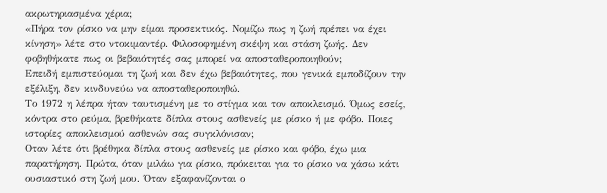ακρωτηριασμένα χέρια;
«Πήρα τον ρίσκο να μην είμαι προσεκτικός. Νομίζω πως η ζωή πρέπει να έχει κίνηση» λέτε στο ντοκιμαντέρ. Φιλοσοφημένη σκέψη και στάση ζωής. Δεν φοβηθήκατε πως οι βεβαιότητές σας μπορεί να αποσταθεροποιηθούν;
Επειδή εμπιστεύομαι τη ζωή και δεν έχω βεβαιότητες, που γενικά εμποδίζουν την εξέλιξη, δεν κινδυνεύω να αποσταθεροποιηθώ.
Το 1972 η λέπρα ήταν ταυτισμένη με το στίγμα και τον αποκλεισμό. Όμως εσείς, κόντρα στο ρεύμα, βρεθήκατε δίπλα στους ασθενείς με ρίσκο ή με φόβο. Ποιες ιστορίες αποκλεισμού ασθενών σας συγκλόνισαν;
Οταν λέτε ότι βρέθηκα δίπλα στους ασθενείς με ρίσκο και φόβο, έχω μια παρατήρηση. Πρώτα, όταν μιλάω για ρίσκο, πρόκειται για το ρίσκο να χάσω κάτι ουσιαστικό στη ζωή μου. Όταν εξαφανίζονται ο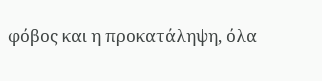φόβος και η προκατάληψη, όλα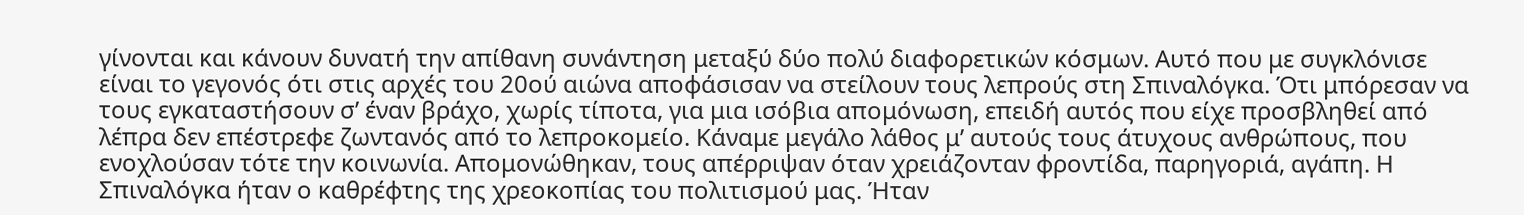γίνονται και κάνουν δυνατή την απίθανη συνάντηση μεταξύ δύο πολύ διαφορετικών κόσμων. Αυτό που με συγκλόνισε είναι το γεγονός ότι στις αρχές του 20ού αιώνα αποφάσισαν να στείλουν τους λεπρούς στη Σπιναλόγκα. Ότι μπόρεσαν να τους εγκαταστήσουν σ’ έναν βράχο, χωρίς τίποτα, για μια ισόβια απομόνωση, επειδή αυτός που είχε προσβληθεί από λέπρα δεν επέστρεφε ζωντανός από το λεπροκομείο. Κάναμε μεγάλο λάθος μ’ αυτούς τους άτυχους ανθρώπους, που ενοχλούσαν τότε την κοινωνία. Απομονώθηκαν, τους απέρριψαν όταν χρειάζονταν φροντίδα, παρηγοριά, αγάπη. Η Σπιναλόγκα ήταν ο καθρέφτης της χρεοκοπίας του πολιτισμού μας. Ήταν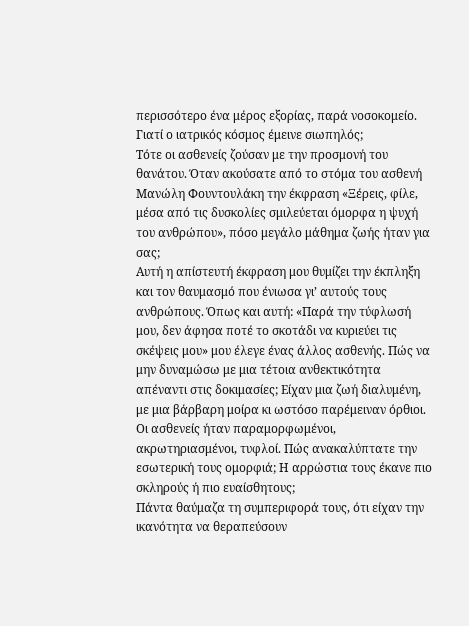περισσότερο ένα μέρος εξορίας, παρά νοσοκομείο. Γιατί ο ιατρικός κόσμος έμεινε σιωπηλός;
Τότε οι ασθενείς ζούσαν με την προσμονή του θανάτου. Όταν ακούσατε από το στόμα του ασθενή Μανώλη Φουντουλάκη την έκφραση «Ξέρεις, φίλε, μέσα από τις δυσκολίες σμιλεύεται όμορφα η ψυχή του ανθρώπου», πόσο μεγάλο μάθημα ζωής ήταν για σας;
Αυτή η απίστευτή έκφραση μου θυμίζει την έκπληξη και τον θαυμασμό που ένιωσα γι’ αυτούς τους ανθρώπους. Όπως και αυτή: «Παρά την τύφλωσή μου, δεν άφησα ποτέ το σκοτάδι να κυριεύει τις σκέψεις μου» μου έλεγε ένας άλλος ασθενής. Πώς να μην δυναμώσω με μια τέτοια ανθεκτικότητα απέναντι στις δοκιμασίες; Είχαν μια ζωή διαλυμένη, με μια βάρβαρη μοίρα κι ωστόσο παρέμειναν όρθιοι.
Οι ασθενείς ήταν παραμορφωμένοι, ακρωτηριασμένοι, τυφλοί. Πώς ανακαλύπτατε την εσωτερική τους ομορφιά; Η αρρώστια τους έκανε πιο σκληρούς ή πιο ευαίσθητους;
Πάντα θαύμαζα τη συμπεριφορά τους, ότι είχαν την ικανότητα να θεραπεύσουν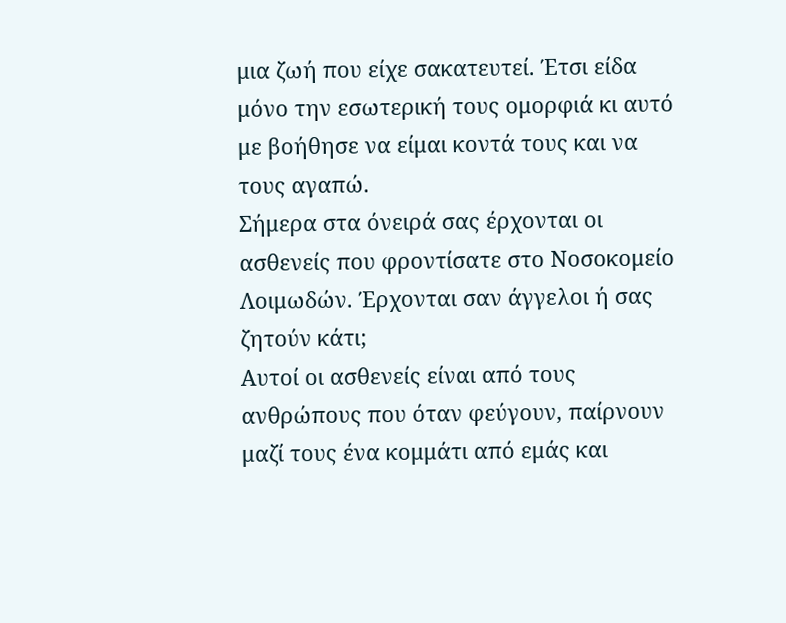μια ζωή που είχε σακατευτεί. Έτσι είδα μόνο την εσωτερική τους ομορφιά κι αυτό με βοήθησε να είμαι κοντά τους και να τους αγαπώ.
Σήμερα στα όνειρά σας έρχονται οι ασθενείς που φροντίσατε στο Νοσοκομείο Λοιμωδών. Έρχονται σαν άγγελοι ή σας ζητούν κάτι;
Αυτοί οι ασθενείς είναι από τους ανθρώπους που όταν φεύγουν, παίρνουν μαζί τους ένα κομμάτι από εμάς και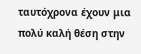ταυτόχρονα έχουν μια πολύ καλή θέση στην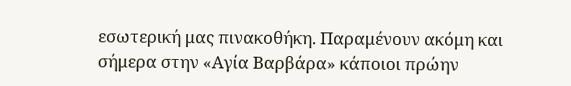εσωτερική μας πινακοθήκη. Παραμένουν ακόμη και σήμερα στην «Αγία Βαρβάρα» κάποιοι πρώην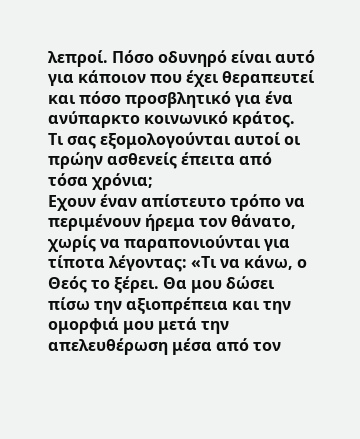λεπροί. Πόσο οδυνηρό είναι αυτό για κάποιον που έχει θεραπευτεί και πόσο προσβλητικό για ένα ανύπαρκτο κοινωνικό κράτος.
Τι σας εξομολογούνται αυτοί οι πρώην ασθενείς έπειτα από τόσα χρόνια;
Εχουν έναν απίστευτο τρόπο να περιμένουν ήρεμα τον θάνατο, χωρίς να παραπονιούνται για τίποτα λέγοντας: «Τι να κάνω, ο Θεός το ξέρει. Θα μου δώσει πίσω την αξιοπρέπεια και την ομορφιά μου μετά την απελευθέρωση μέσα από τον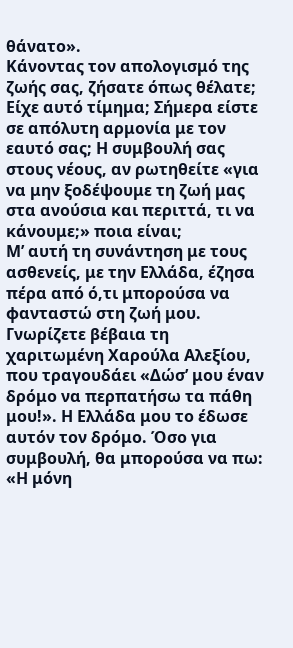θάνατο».
Κάνοντας τον απολογισμό της ζωής σας, ζήσατε όπως θέλατε; Είχε αυτό τίμημα; Σήμερα είστε σε απόλυτη αρμονία με τον εαυτό σας; Η συμβουλή σας στους νέους, αν ρωτηθείτε «για να μην ξοδέψουμε τη ζωή μας στα ανούσια και περιττά, τι να κάνουμε;» ποια είναι;
Μ’ αυτή τη συνάντηση με τους ασθενείς, με την Ελλάδα, έζησα πέρα από ό,τι μπορούσα να φανταστώ στη ζωή μου. Γνωρίζετε βέβαια τη χαριτωμένη Χαρούλα Αλεξίου, που τραγουδάει «Δώσ’ μου έναν δρόμο να περπατήσω τα πάθη μου!». Η Ελλάδα μου το έδωσε αυτόν τον δρόμο. Όσο για συμβουλή, θα μπορούσα να πω: «Η μόνη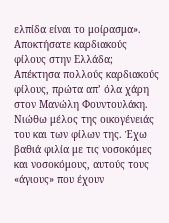ελπίδα είναι το μοίρασμα».
Αποκτήσατε καρδιακούς φίλους στην Ελλάδα;
Απέκτησα πολλούς καρδιακούς φίλους, πρώτα απ’ όλα χάρη στον Μανώλη Φουντουλάκη. Νιώθω μέλος της οικογένειάς του και των φίλων της. Έχω βαθιά φιλία με τις νοσοκόμες και νοσοκόμους, αυτούς τους «άγιους» που έχουν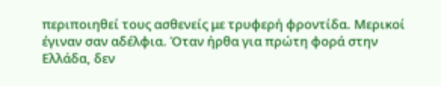περιποιηθεί τους ασθενείς με τρυφερή φροντίδα. Μερικοί έγιναν σαν αδέλφια. Όταν ήρθα για πρώτη φορά στην Ελλάδα, δεν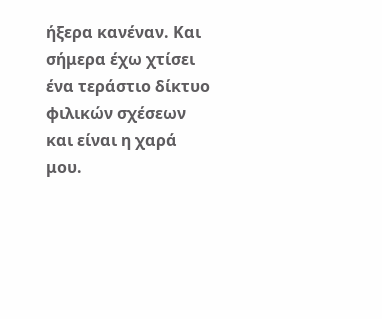ήξερα κανέναν. Και σήμερα έχω χτίσει ένα τεράστιο δίκτυο φιλικών σχέσεων και είναι η χαρά μου.